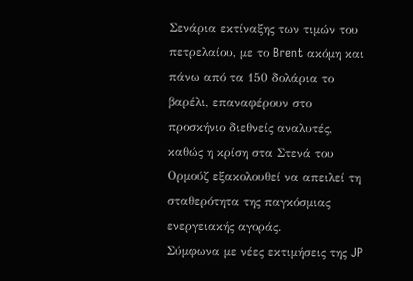Σενάρια εκτίναξης των τιμών του πετρελαίου, με το Brent ακόμη και πάνω από τα 150 δολάρια το βαρέλι, επαναφέρουν στο προσκήνιο διεθνείς αναλυτές, καθώς η κρίση στα Στενά του Ορμούζ εξακολουθεί να απειλεί τη σταθερότητα της παγκόσμιας ενεργειακής αγοράς.
Σύμφωνα με νέες εκτιμήσεις της JP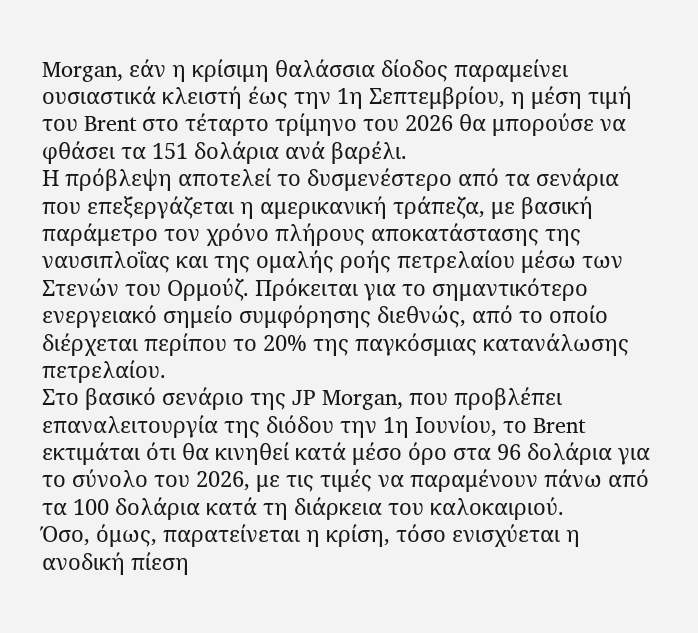Morgan, εάν η κρίσιμη θαλάσσια δίοδος παραμείνει ουσιαστικά κλειστή έως την 1η Σεπτεμβρίου, η μέση τιμή του Brent στο τέταρτο τρίμηνο του 2026 θα μπορούσε να φθάσει τα 151 δολάρια ανά βαρέλι.
Η πρόβλεψη αποτελεί το δυσμενέστερο από τα σενάρια που επεξεργάζεται η αμερικανική τράπεζα, με βασική παράμετρο τον χρόνο πλήρους αποκατάστασης της ναυσιπλοΐας και της ομαλής ροής πετρελαίου μέσω των Στενών του Ορμούζ. Πρόκειται για το σημαντικότερο ενεργειακό σημείο συμφόρησης διεθνώς, από το οποίο διέρχεται περίπου το 20% της παγκόσμιας κατανάλωσης πετρελαίου.
Στο βασικό σενάριο της JP Morgan, που προβλέπει επαναλειτουργία της διόδου την 1η Ιουνίου, το Brent εκτιμάται ότι θα κινηθεί κατά μέσο όρο στα 96 δολάρια για το σύνολο του 2026, με τις τιμές να παραμένουν πάνω από τα 100 δολάρια κατά τη διάρκεια του καλοκαιριού.
Όσο, όμως, παρατείνεται η κρίση, τόσο ενισχύεται η ανοδική πίεση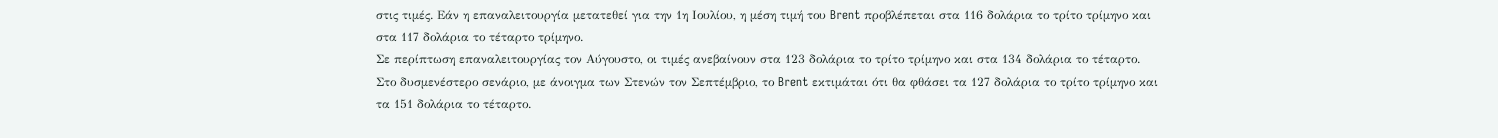στις τιμές. Εάν η επαναλειτουργία μετατεθεί για την 1η Ιουλίου, η μέση τιμή του Brent προβλέπεται στα 116 δολάρια το τρίτο τρίμηνο και στα 117 δολάρια το τέταρτο τρίμηνο.
Σε περίπτωση επαναλειτουργίας τον Αύγουστο, οι τιμές ανεβαίνουν στα 123 δολάρια το τρίτο τρίμηνο και στα 134 δολάρια το τέταρτο. Στο δυσμενέστερο σενάριο, με άνοιγμα των Στενών τον Σεπτέμβριο, το Brent εκτιμάται ότι θα φθάσει τα 127 δολάρια το τρίτο τρίμηνο και τα 151 δολάρια το τέταρτο.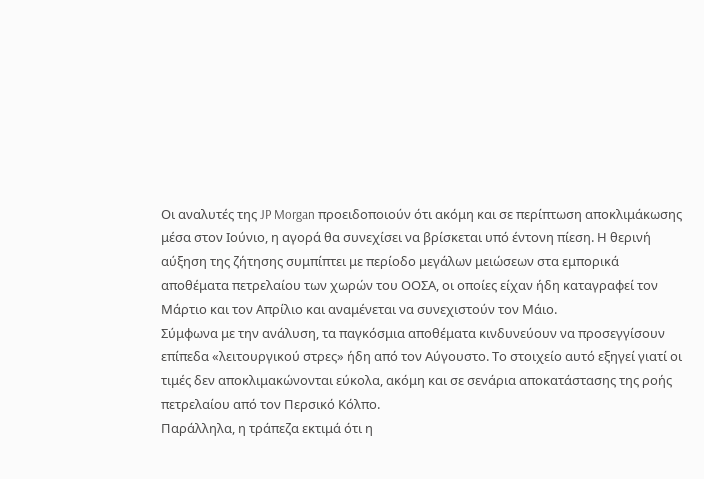Οι αναλυτές της JP Morgan προειδοποιούν ότι ακόμη και σε περίπτωση αποκλιμάκωσης μέσα στον Ιούνιο, η αγορά θα συνεχίσει να βρίσκεται υπό έντονη πίεση. Η θερινή αύξηση της ζήτησης συμπίπτει με περίοδο μεγάλων μειώσεων στα εμπορικά αποθέματα πετρελαίου των χωρών του ΟΟΣΑ, οι οποίες είχαν ήδη καταγραφεί τον Μάρτιο και τον Απρίλιο και αναμένεται να συνεχιστούν τον Μάιο.
Σύμφωνα με την ανάλυση, τα παγκόσμια αποθέματα κινδυνεύουν να προσεγγίσουν επίπεδα «λειτουργικού στρες» ήδη από τον Αύγουστο. Το στοιχείο αυτό εξηγεί γιατί οι τιμές δεν αποκλιμακώνονται εύκολα, ακόμη και σε σενάρια αποκατάστασης της ροής πετρελαίου από τον Περσικό Κόλπο.
Παράλληλα, η τράπεζα εκτιμά ότι η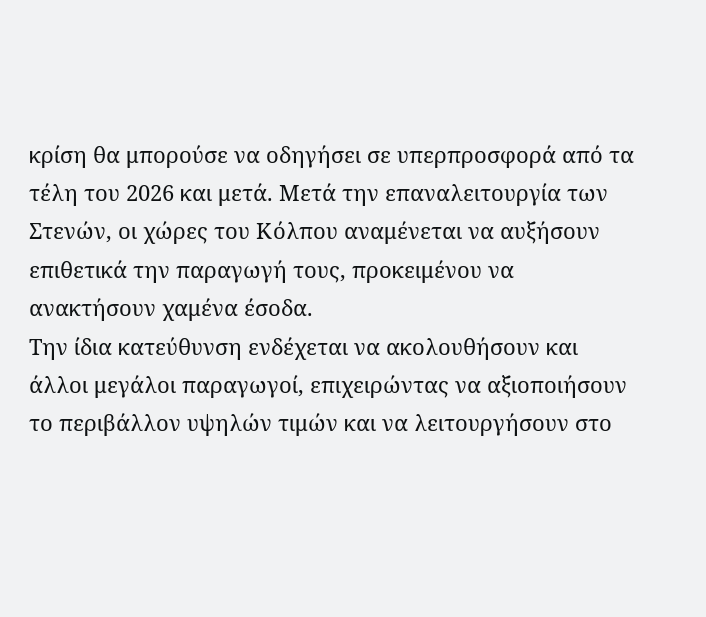κρίση θα μπορούσε να οδηγήσει σε υπερπροσφορά από τα τέλη του 2026 και μετά. Μετά την επαναλειτουργία των Στενών, οι χώρες του Κόλπου αναμένεται να αυξήσουν επιθετικά την παραγωγή τους, προκειμένου να ανακτήσουν χαμένα έσοδα.
Την ίδια κατεύθυνση ενδέχεται να ακολουθήσουν και άλλοι μεγάλοι παραγωγοί, επιχειρώντας να αξιοποιήσουν το περιβάλλον υψηλών τιμών και να λειτουργήσουν στο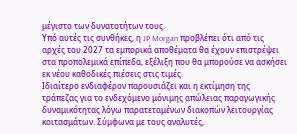μέγιστο των δυνατοτήτων τους.
Υπό αυτές τις συνθήκες, η JP Morgan προβλέπει ότι από τις αρχές του 2027 τα εμπορικά αποθέματα θα έχουν επιστρέψει στα προπολεμικά επίπεδα, εξέλιξη που θα μπορούσε να ασκήσει εκ νέου καθοδικές πιέσεις στις τιμές.
Ιδιαίτερο ενδιαφέρον παρουσιάζει και η εκτίμηση της τράπεζας για το ενδεχόμενο μόνιμης απώλειας παραγωγικής δυναμικότητας λόγω παρατεταμένων διακοπών λειτουργίας κοιτασμάτων. Σύμφωνα με τους αναλυτές,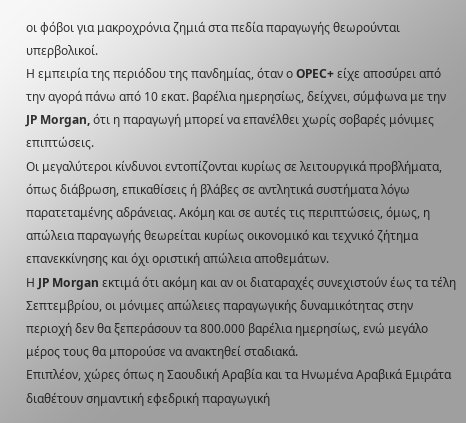οι φόβοι για μακροχρόνια ζημιά στα πεδία παραγωγής θεωρούνται υπερβολικοί.
Η εμπειρία της περιόδου της πανδημίας, όταν ο OPEC+ είχε αποσύρει από την αγορά πάνω από 10 εκατ. βαρέλια ημερησίως, δείχνει, σύμφωνα με την JP Morgan, ότι η παραγωγή μπορεί να επανέλθει χωρίς σοβαρές μόνιμες επιπτώσεις.
Οι μεγαλύτεροι κίνδυνοι εντοπίζονται κυρίως σε λειτουργικά προβλήματα, όπως διάβρωση, επικαθίσεις ή βλάβες σε αντλητικά συστήματα λόγω παρατεταμένης αδράνειας. Ακόμη και σε αυτές τις περιπτώσεις, όμως, η απώλεια παραγωγής θεωρείται κυρίως οικονομικό και τεχνικό ζήτημα επανεκκίνησης και όχι οριστική απώλεια αποθεμάτων.
Η JP Morgan εκτιμά ότι ακόμη και αν οι διαταραχές συνεχιστούν έως τα τέλη Σεπτεμβρίου, οι μόνιμες απώλειες παραγωγικής δυναμικότητας στην περιοχή δεν θα ξεπεράσουν τα 800.000 βαρέλια ημερησίως, ενώ μεγάλο μέρος τους θα μπορούσε να ανακτηθεί σταδιακά.
Επιπλέον, χώρες όπως η Σαουδική Αραβία και τα Ηνωμένα Αραβικά Εμιράτα διαθέτουν σημαντική εφεδρική παραγωγική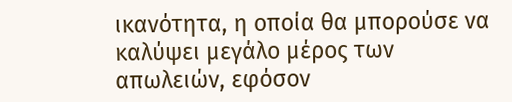ικανότητα, η οποία θα μπορούσε να καλύψει μεγάλο μέρος των απωλειών, εφόσον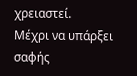χρειαστεί.
Μέχρι να υπάρξει σαφής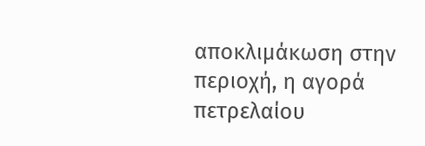αποκλιμάκωση στην περιοχή, η αγορά πετρελαίου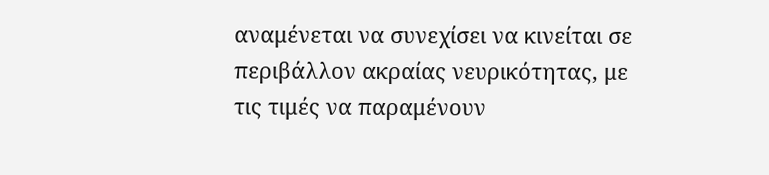αναμένεται να συνεχίσει να κινείται σε περιβάλλον ακραίας νευρικότητας, με τις τιμές να παραμένουν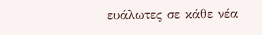ευάλωτες σε κάθε νέα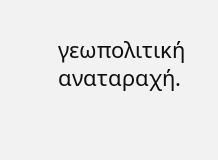γεωπολιτική αναταραχή.